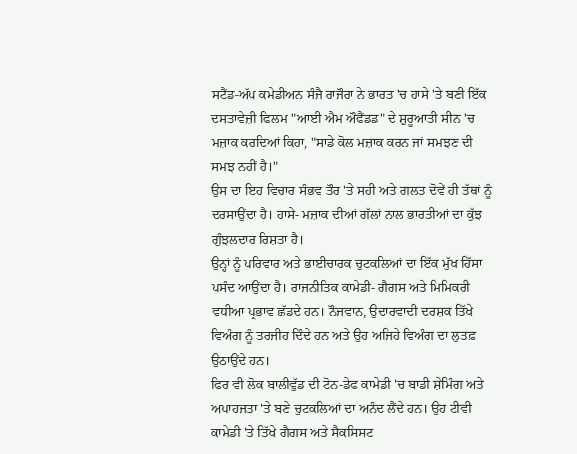ਸਟੈਂਡ-ਅੱਪ ਕਮੇਡੀਅਨ ਸੰਜੈ ਰਾਜੌਰਾ ਨੇ ਭਾਰਤ 'ਚ ਹਾਸੇ 'ਤੇ ਬਣੀ ਇੱਕ ਦਸਤਾਵੇਜ਼ੀ ਫਿਲਮ "ਆਈ ਐਮ ਔਫੈਂਡਡ" ਦੇ ਸ਼ੁਰੂਆਤੀ ਸੀਨ 'ਚ ਮਜ਼ਾਕ ਕਰਦਿਆਂ ਕਿਹਾ, "ਸਾਡੇ ਕੋਲ ਮਜ਼ਾਕ ਕਰਨ ਜਾਂ ਸਮਝਣ ਦੀ ਸਮਝ ਨਹੀਂ ਹੈ।"
ਉਸ ਦਾ ਇਹ ਵਿਚਾਰ ਸੰਭਵ ਤੌਰ 'ਤੇ ਸਹੀ ਅਤੇ ਗਲਤ ਦੋਵੇਂ ਹੀ ਤੱਥਾਂ ਨੂੰ ਦਰਸਾਉਂਦਾ ਹੈ। ਹਾਸੇ- ਮਜ਼ਾਕ ਦੀਆਂ ਗੱਲਾਂ ਨਾਲ ਭਾਰਤੀਆਂ ਦਾ ਕੁੱਝ ਗੁੰਝਲਦਾਰ ਰਿਸ਼ਤਾ ਹੈ।
ਉਨ੍ਹਾਂ ਨੂੰ ਪਰਿਵਾਰ ਅਤੇ ਭਾਈਚਾਰਕ ਚੁਟਕਲਿਆਂ ਦਾ ਇੱਕ ਮੁੱਖ ਹਿੱਸਾ ਪਸੰਦ ਆਉਂਦਾ ਹੈ। ਰਾਜਨੀਤਿਕ ਕਾਮੇਡੀ- ਗੈਗਸ ਅਤੇ ਮਿਮਿਕਰੀ ਵਧੀਆ ਪ੍ਰਭਾਵ ਛੱਡਦੇ ਹਨ। ਨੌਜਵਾਨ, ਉਦਾਰਵਾਦੀ ਦਰਸ਼ਕ ਤਿੱਖੇ ਵਿਅੰਗ ਨੂੰ ਤਰਜੀਹ ਦਿੰਦੇ ਹਨ ਅਤੇ ਉਹ ਅਜਿਹੇ ਵਿਅੰਗ ਦਾ ਲੁਤਫ਼ ਉਠਾਉਂਦੇ ਹਨ।
ਫਿਰ ਵੀ ਲੋਕ ਬਾਲੀਵੁੱਡ ਦੀ ਟੋਨ-ਡੇਫ ਕਾਮੇਡੀ 'ਚ ਬਾਡੀ ਸ਼ੇਮਿੰਗ ਅਤੇ ਅਪਾਹਜਤਾ 'ਤੇ ਬਣੇ ਚੁਟਕਲਿਆਂ ਦਾ ਅਨੰਦ ਲੈਂਦੇ ਹਨ। ਉਹ ਟੀਵੀ ਕਾਮੇਡੀ 'ਤੇ ਤਿੱਖੇ ਗੈਗਸ ਅਤੇ ਸੈਕਸਿਸਟ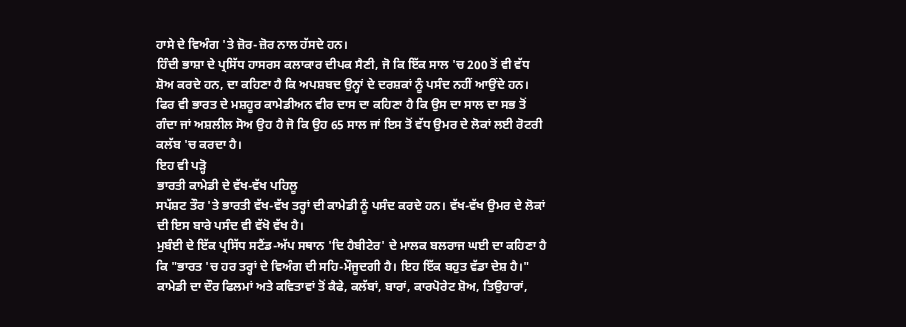ਹਾਸੇ ਦੇ ਵਿਅੰਗ 'ਤੇ ਜ਼ੋਰ-ਜ਼ੋਰ ਨਾਲ ਹੱਸਦੇ ਹਨ।
ਹਿੰਦੀ ਭਾਸ਼ਾ ਦੇ ਪ੍ਰਸਿੱਧ ਹਾਸਰਸ ਕਲਾਕਾਰ ਦੀਪਕ ਸੈਣੀ, ਜੋ ਕਿ ਇੱਕ ਸਾਲ 'ਚ 200 ਤੋਂ ਵੀ ਵੱਧ ਸ਼ੋਅ ਕਰਦੇ ਹਨ, ਦਾ ਕਹਿਣਾ ਹੈ ਕਿ ਅਪਸ਼ਬਦ ਉਨ੍ਹਾਂ ਦੇ ਦਰਸ਼ਕਾਂ ਨੂੰ ਪਸੰਦ ਨਹੀਂ ਆਉਂਦੇ ਹਨ।
ਫਿਰ ਵੀ ਭਾਰਤ ਦੇ ਮਸ਼ਹੂਰ ਕਾਮੇਡੀਅਨ ਵੀਰ ਦਾਸ ਦਾ ਕਹਿਣਾ ਹੈ ਕਿ ਉਸ ਦਾ ਸਾਲ ਦਾ ਸਭ ਤੋਂ ਗੰਦਾ ਜਾਂ ਅਸ਼ਲੀਲ ਸੋਅ ਉਹ ਹੈ ਜੋ ਕਿ ਉਹ 65 ਸਾਲ ਜਾਂ ਇਸ ਤੋਂ ਵੱਧ ਉਮਰ ਦੇ ਲੋਕਾਂ ਲਈ ਰੋਟਰੀ ਕਲੱਬ 'ਚ ਕਰਦਾ ਹੈ।
ਇਹ ਵੀ ਪੜ੍ਹੋ
ਭਾਰਤੀ ਕਾਮੇਡੀ ਦੇ ਵੱਖ-ਵੱਖ ਪਹਿਲੂ
ਸਪੱਸ਼ਟ ਤੌਰ 'ਤੇ ਭਾਰਤੀ ਵੱਖ-ਵੱਖ ਤਰ੍ਹਾਂ ਦੀ ਕਾਮੇਡੀ ਨੂੰ ਪਸੰਦ ਕਰਦੇ ਹਨ। ਵੱਖ-ਵੱਖ ਉਮਰ ਦੇ ਲੋਕਾਂ ਦੀ ਇਸ ਬਾਰੇ ਪਸੰਦ ਵੀ ਵੱਖੋ ਵੱਖ ਹੈ।
ਮੁਬੰਈ ਦੇ ਇੱਕ ਪ੍ਰਸਿੱਧ ਸਟੈਂਡ-ਅੱਪ ਸਥਾਨ 'ਦਿ ਹੈਬੀਟੇਰ' ਦੇ ਮਾਲਕ ਬਲਰਾਜ ਘਈ ਦਾ ਕਹਿਣਾ ਹੈ ਕਿ "ਭਾਰਤ 'ਚ ਹਰ ਤਰ੍ਹਾਂ ਦੇ ਵਿਅੰਗ ਦੀ ਸਹਿ-ਮੌਜੂਦਗੀ ਹੈ। ਇਹ ਇੱਕ ਬਹੁਤ ਵੱਡਾ ਦੇਸ਼ ਹੈ।"
ਕਾਮੇਡੀ ਦਾ ਦੌਰ ਫਿਲਮਾਂ ਅਤੇ ਕਵਿਤਾਵਾਂ ਤੋਂ ਕੈਫੇ, ਕਲੱਬਾਂ, ਬਾਰਾਂ, ਕਾਰਪੋਰੇਟ ਸ਼ੋਅ, ਤਿਉਹਾਰਾਂ,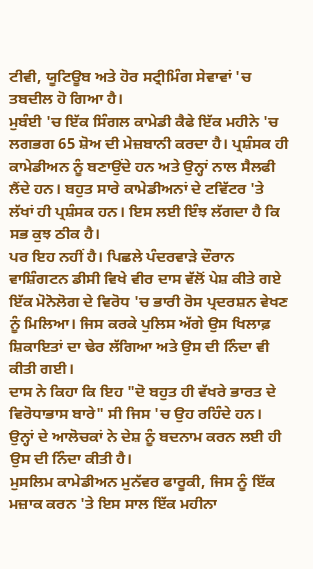ਟੀਵੀ, ਯੂਟਿਊਬ ਅਤੇ ਹੋਰ ਸਟ੍ਰੀਮਿੰਗ ਸੇਵਾਵਾਂ 'ਚ ਤਬਦੀਲ ਹੋ ਗਿਆ ਹੈ।
ਮੁਬੰਈ 'ਚ ਇੱਕ ਸਿੰਗਲ ਕਾਮੇਡੀ ਕੈਫੇ ਇੱਕ ਮਹੀਨੇ 'ਚ ਲਗਭਗ 65 ਸ਼ੋਅ ਦੀ ਮੇਜ਼ਬਾਨੀ ਕਰਦਾ ਹੈ। ਪ੍ਰਸ਼ੰਸਕ ਹੀ ਕਾਮੇਡੀਅਨ ਨੂੰ ਬਣਾਉਂਦੇ ਹਨ ਅਤੇ ਉਨ੍ਹਾਂ ਨਾਲ ਸੈਲਫੀ ਲੈਂਦੇ ਹਨ। ਬਹੁਤ ਸਾਰੇ ਕਾਮੇਡੀਅਨਾਂ ਦੇ ਟਵਿੱਟਰ 'ਤੇ ਲੱਖਾਂ ਹੀ ਪ੍ਰਸ਼ੰਸਕ ਹਨ। ਇਸ ਲਈ ਇੰਝ ਲੱਗਦਾ ਹੈ ਕਿ ਸਭ ਕੁਝ ਠੀਕ ਹੈ।
ਪਰ ਇਹ ਨਹੀਂ ਹੈ। ਪਿਛਲੇ ਪੰਦਰਵਾੜੇ ਦੌਰਾਨ ਵਾਸ਼ਿੰਗਟਨ ਡੀਸੀ ਵਿਖੇ ਵੀਰ ਦਾਸ ਵੱਲੋਂ ਪੇਸ਼ ਕੀਤੇ ਗਏ ਇੱਕ ਮੋਨੋਲੋਗ ਦੇ ਵਿਰੋਧ 'ਚ ਭਾਰੀ ਰੋਸ ਪ੍ਰਦਰਸ਼ਨ ਵੇਖਣ ਨੂੰ ਮਿਲਿਆ। ਜਿਸ ਕਰਕੇ ਪੁਲਿਸ ਅੱਗੇ ਉਸ ਖਿਲਾਫ਼ ਸ਼ਿਕਾਇਤਾਂ ਦਾ ਢੇਰ ਲੱਗਿਆ ਅਤੇ ਉਸ ਦੀ ਨਿੰਦਾ ਵੀ ਕੀਤੀ ਗਈ।
ਦਾਸ ਨੇ ਕਿਹਾ ਕਿ ਇਹ "ਦੋ ਬਹੁਤ ਹੀ ਵੱਖਰੇ ਭਾਰਤ ਦੇ ਵਿਰੋਧਾਭਾਸ ਬਾਰੇ" ਸੀ ਜਿਸ 'ਚ ਉਹ ਰਹਿੰਦੇ ਹਨ। ਉਨ੍ਹਾਂ ਦੇ ਆਲੋਚਕਾਂ ਨੇ ਦੇਸ਼ ਨੂੰ ਬਦਨਾਮ ਕਰਨ ਲਈ ਹੀ ਉਸ ਦੀ ਨਿੰਦਾ ਕੀਤੀ ਹੈ।
ਮੁਸਲਿਮ ਕਾਮੇਡੀਅਨ ਮੁਨੱਵਰ ਫਾਰੂਕੀ, ਜਿਸ ਨੂੰ ਇੱਕ ਮਜ਼ਾਕ ਕਰਨ 'ਤੇ ਇਸ ਸਾਲ ਇੱਕ ਮਹੀਨਾ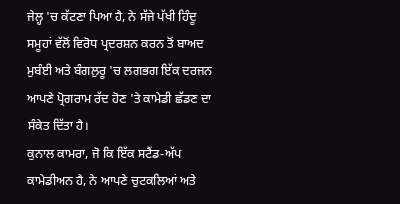ਜੇਲ੍ਹ 'ਚ ਕੱਟਣਾ ਪਿਆ ਹੈ, ਨੇ ਸੱਜੇ ਪੱਖੀ ਹਿੰਦੂ ਸਮੂਹਾਂ ਵੱਲੋਂ ਵਿਰੋਧ ਪ੍ਰਦਰਸ਼ਨ ਕਰਨ ਤੋਂ ਬਾਅਦ ਮੁਬੰਈ ਅਤੇ ਬੰਗਲੁਰੂ 'ਚ ਲਗਭਗ ਇੱਕ ਦਰਜਨ ਆਪਣੇ ਪ੍ਰੋਗਰਾਮ ਰੱਦ ਹੋਣ 'ਤੇ ਕਾਮੇਡੀ ਛੱਡਣ ਦਾ ਸੰਕੇਤ ਦਿੱਤਾ ਹੈ।
ਕੁਨਾਲ ਕਾਮਰਾ, ਜੋ ਕਿ ਇੱਕ ਸਟੈਂਡ-ਅੱਪ ਕਾਮੇਡੀਅਨ ਹੈ, ਨੇ ਆਪਣੇ ਚੁਟਕਲਿਆਂ ਅਤੇ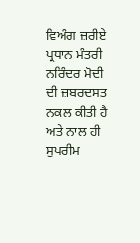ਵਿਅੰਗ ਜ਼ਰੀਏ ਪ੍ਰਧਾਨ ਮੰਤਰੀ ਨਰਿੰਦਰ ਮੋਦੀ ਦੀ ਜ਼ਬਰਦਸਤ ਨਕਲ ਕੀਤੀ ਹੈ ਅਤੇ ਨਾਲ ਹੀ ਸੁਪਰੀਮ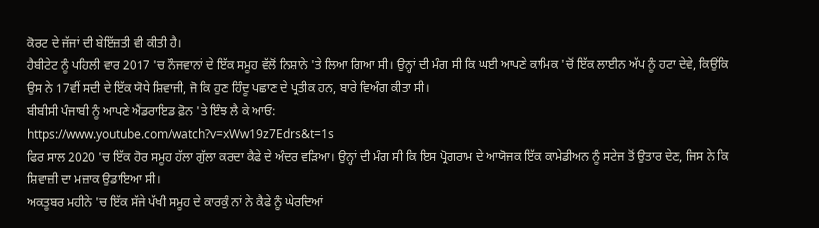ਕੋਰਟ ਦੇ ਜੱਜਾਂ ਦੀ ਬੇਇੱਜ਼ਤੀ ਵੀ ਕੀਤੀ ਹੈ।
ਹੈਬੀਟੇਟ ਨੂੰ ਪਹਿਲੀ ਵਾਰ 2017 'ਚ ਨੌਜਵਾਨਾਂ ਦੇ ਇੱਕ ਸਮੂਹ ਵੱਲੋਂ ਨਿਸ਼ਾਨੇ 'ਤੇ ਲਿਆ ਗਿਆ ਸੀ। ਉਨ੍ਹਾਂ ਦੀ ਮੰਗ ਸੀ ਕਿ ਘਈ ਆਪਣੇ ਕਾਮਿਕ 'ਚੋਂ ਇੱਕ ਲਾਈਨ ਅੱਪ ਨੂੰ ਹਟਾ ਦੇਵੇ, ਕਿਉਂਕਿ ਉਸ ਨੇ 17ਵੀਂ ਸਦੀ ਦੇ ਇੱਕ ਯੋਧੇ ਸ਼ਿਵਾਜੀ, ਜੋ ਕਿ ਹੁਣ ਹਿੰਦੂ ਪਛਾਣ ਦੇ ਪ੍ਰਤੀਕ ਹਨ, ਬਾਰੇ ਵਿਅੰਗ ਕੀਤਾ ਸੀ।
ਬੀਬੀਸੀ ਪੰਜਾਬੀ ਨੂੰ ਆਪਣੇ ਐਂਡਰਾਇਡ ਫ਼ੋਨ 'ਤੇ ਇੰਝ ਲੈ ਕੇ ਆਓ:
https://www.youtube.com/watch?v=xWw19z7Edrs&t=1s
ਫਿਰ ਸਾਲ 2020 'ਚ ਇੱਕ ਹੋਰ ਸਮੂਹ ਹੱਲਾ ਗੁੱਲਾ ਕਰਦਾ ਕੈਫੇ ਦੇ ਅੰਦਰ ਵੜਿਆ। ਉਨ੍ਹਾਂ ਦੀ ਮੰਗ ਸੀ ਕਿ ਇਸ ਪ੍ਰੋਗਰਾਮ ਦੇ ਆਯੋਜਕ ਇੱਕ ਕਾਮੇਡੀਅਨ ਨੂੰ ਸਟੇਜ ਤੋਂ ਉਤਾਰ ਦੇਣ, ਜਿਸ ਨੇ ਕਿ ਸ਼ਿਵਾਜ਼ੀ ਦਾ ਮਜ਼ਾਕ ਉਡਾਇਆ ਸੀ।
ਅਕਤੂਬਰ ਮਹੀਨੇ 'ਚ ਇੱਕ ਸੱਜੇ ਪੱਖੀ ਸਮੂਹ ਦੇ ਕਾਰਕੁੰ ਨਾਂ ਨੇ ਕੈਫੇ ਨੂੰ ਘੇਰਦਿਆਂ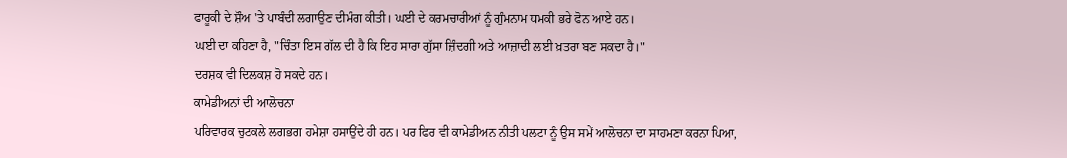ਫਾਰੂਕੀ ਦੇ ਸ਼ੌਅ 'ਤੇ ਪਾਬੰਦੀ ਲਗਾਉਣ ਦੀਮੰਗ ਕੀਤੀ। ਘਈ ਦੇ ਕਰਮਚਾਰੀਆਂ ਨੂੰ ਗੁੰਮਨਾਮ ਧਮਕੀ ਭਰੇ ਫੋਨ ਆਏ ਹਨ।
ਘਈ ਦਾ ਕਹਿਣਾ ਹੈ, "ਚਿੰਤਾ ਇਸ ਗੱਲ ਦੀ ਹੈ ਕਿ ਇਹ ਸਾਰਾ ਗੁੱਸਾ ਜ਼ਿੰਦਗੀ ਅਤੇ ਆਜ਼ਾਦੀ ਲਈ ਖ਼ਤਰਾ ਬਣ ਸਕਦਾ ਹੈ।"
ਦਰਸ਼ਕ ਵੀ ਦਿਲਕਸ਼ ਹੋ ਸਕਦੇ ਹਨ।
ਕਾਮੇਡੀਅਨਾਂ ਦੀ ਆਲੋਚਨਾ
ਪਰਿਵਾਰਕ ਚੁਟਕਲੇ ਲਗਭਗ ਹਮੇਸ਼ਾ ਹਸਾਉਂਦੇ ਹੀ ਹਨ। ਪਰ ਫਿਰ ਵੀ ਕਾਮੇਡੀਅਨ ਨੀਤੀ ਪਲਟਾ ਨੂੰ ਉਸ ਸਮੇਂ ਆਲੋਚਨਾ ਦਾ ਸਾਹਮਣਾ ਕਰਨਾ ਪਿਆ,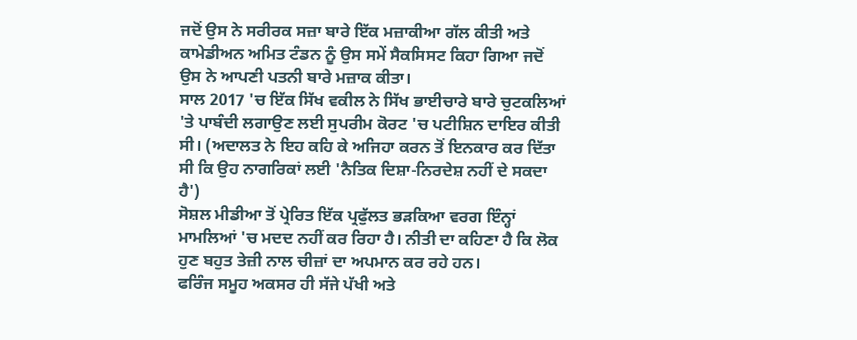ਜਦੋਂ ਉਸ ਨੇ ਸਰੀਰਕ ਸਜ਼ਾ ਬਾਰੇ ਇੱਕ ਮਜ਼ਾਕੀਆ ਗੱਲ ਕੀਤੀ ਅਤੇ ਕਾਮੇਡੀਅਨ ਅਮਿਤ ਟੰਡਨ ਨੂੰ ਉਸ ਸਮੇਂ ਸੈਕਸਿਸਟ ਕਿਹਾ ਗਿਆ ਜਦੋਂ ਉਸ ਨੇ ਆਪਣੀ ਪਤਨੀ ਬਾਰੇ ਮਜ਼ਾਕ ਕੀਤਾ।
ਸਾਲ 2017 'ਚ ਇੱਕ ਸਿੱਖ ਵਕੀਲ ਨੇ ਸਿੱਖ ਭਾਈਚਾਰੇ ਬਾਰੇ ਚੁਟਕਲਿਆਂ 'ਤੇ ਪਾਬੰਦੀ ਲਗਾਉਣ ਲਈ ਸੁਪਰੀਮ ਕੋਰਟ 'ਚ ਪਟੀਸ਼ਿਨ ਦਾਇਰ ਕੀਤੀ ਸੀ। (ਅਦਾਲਤ ਨੇ ਇਹ ਕਹਿ ਕੇ ਅਜਿਹਾ ਕਰਨ ਤੋਂ ਇਨਕਾਰ ਕਰ ਦਿੱਤਾ ਸੀ ਕਿ ਉਹ ਨਾਗਰਿਕਾਂ ਲਈ 'ਨੈਤਿਕ ਦਿਸ਼ਾ-ਨਿਰਦੇਸ਼ ਨਹੀਂ ਦੇ ਸਕਦਾ ਹੈ')
ਸੋਸ਼ਲ ਮੀਡੀਆ ਤੋਂ ਪ੍ਰੇਰਿਤ ਇੱਕ ਪ੍ਰਫੁੱਲਤ ਭੜਕਿਆ ਵਰਗ ਇੰਨ੍ਹਾਂ ਮਾਮਲਿਆਂ 'ਚ ਮਦਦ ਨਹੀਂ ਕਰ ਰਿਹਾ ਹੈ। ਨੀਤੀ ਦਾ ਕਹਿਣਾ ਹੈ ਕਿ ਲੋਕ ਹੁਣ ਬਹੁਤ ਤੇਜ਼ੀ ਨਾਲ ਚੀਜ਼ਾਂ ਦਾ ਅਪਮਾਨ ਕਰ ਰਹੇ ਹਨ।
ਫਰਿੰਜ ਸਮੂਹ ਅਕਸਰ ਹੀ ਸੱਜੇ ਪੱਖੀ ਅਤੇ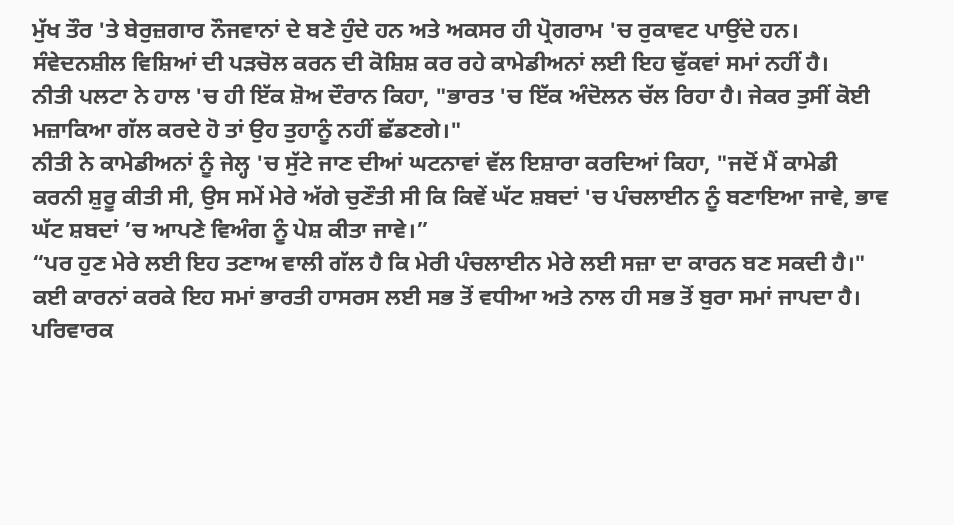ਮੁੱਖ ਤੌਰ 'ਤੇ ਬੇਰੁਜ਼ਗਾਰ ਨੌਜਵਾਨਾਂ ਦੇ ਬਣੇ ਹੁੰਦੇ ਹਨ ਅਤੇ ਅਕਸਰ ਹੀ ਪ੍ਰੋਗਰਾਮ 'ਚ ਰੁਕਾਵਟ ਪਾਉਂਦੇ ਹਨ।
ਸੰਵੇਦਨਸ਼ੀਲ ਵਿਸ਼ਿਆਂ ਦੀ ਪੜਚੋਲ ਕਰਨ ਦੀ ਕੋਸ਼ਿਸ਼ ਕਰ ਰਹੇ ਕਾਮੇਡੀਅਨਾਂ ਲਈ ਇਹ ਢੁੱਕਵਾਂ ਸਮਾਂ ਨਹੀਂ ਹੈ।
ਨੀਤੀ ਪਲਟਾ ਨੇ ਹਾਲ 'ਚ ਹੀ ਇੱਕ ਸ਼ੋਅ ਦੌਰਾਨ ਕਿਹਾ, "ਭਾਰਤ 'ਚ ਇੱਕ ਅੰਦੋਲਨ ਚੱਲ ਰਿਹਾ ਹੈ। ਜੇਕਰ ਤੁਸੀਂ ਕੋਈ ਮਜ਼ਾਕਿਆ ਗੱਲ ਕਰਦੇ ਹੋ ਤਾਂ ਉਹ ਤੁਹਾਨੂੰ ਨਹੀਂ ਛੱਡਣਗੇ।"
ਨੀਤੀ ਨੇ ਕਾਮੇਡੀਅਨਾਂ ਨੂੰ ਜੇਲ੍ਹ 'ਚ ਸੁੱਟੇ ਜਾਣ ਦੀਆਂ ਘਟਨਾਵਾਂ ਵੱਲ ਇਸ਼ਾਰਾ ਕਰਦਿਆਂ ਕਿਹਾ, "ਜਦੋਂ ਮੈਂ ਕਾਮੇਡੀ ਕਰਨੀ ਸ਼ੁਰੂ ਕੀਤੀ ਸੀ, ਉਸ ਸਮੇਂ ਮੇਰੇ ਅੱਗੇ ਚੁਣੌਤੀ ਸੀ ਕਿ ਕਿਵੇਂ ਘੱਟ ਸ਼ਬਦਾਂ 'ਚ ਪੰਚਲਾਈਨ ਨੂੰ ਬਣਾਇਆ ਜਾਵੇ, ਭਾਵ ਘੱਟ ਸ਼ਬਦਾਂ ’ਚ ਆਪਣੇ ਵਿਅੰਗ ਨੂੰ ਪੇਸ਼ ਕੀਤਾ ਜਾਵੇ।”
“ਪਰ ਹੁਣ ਮੇਰੇ ਲਈ ਇਹ ਤਣਾਅ ਵਾਲੀ ਗੱਲ ਹੈ ਕਿ ਮੇਰੀ ਪੰਚਲਾਈਨ ਮੇਰੇ ਲਈ ਸਜ਼ਾ ਦਾ ਕਾਰਨ ਬਣ ਸਕਦੀ ਹੈ।"
ਕਈ ਕਾਰਨਾਂ ਕਰਕੇ ਇਹ ਸਮਾਂ ਭਾਰਤੀ ਹਾਸਰਸ ਲਈ ਸਭ ਤੋਂ ਵਧੀਆ ਅਤੇ ਨਾਲ ਹੀ ਸਭ ਤੋਂ ਬੁਰਾ ਸਮਾਂ ਜਾਪਦਾ ਹੈ।
ਪਰਿਵਾਰਕ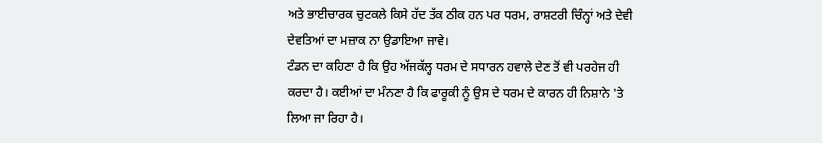ਅਤੇ ਭਾਈਚਾਰਕ ਚੁਟਕਲੇ ਕਿਸੇ ਹੱਦ ਤੱਕ ਠੀਕ ਹਨ ਪਰ ਧਰਮ, ਰਾਸ਼ਟਰੀ ਚਿੰਨ੍ਹਾਂ ਅਤੇ ਦੇਵੀ ਦੇਵਤਿਆਂ ਦਾ ਮਜ਼ਾਕ ਨਾ ਉਡਾਇਆ ਜਾਵੇ।
ਟੰਡਨ ਦਾ ਕਹਿਣਾ ਹੈ ਕਿ ਉਹ ਅੱਜਕੱਲ੍ਹ ਧਰਮ ਦੇ ਸਧਾਰਨ ਹਵਾਲੇ ਦੇਣ ਤੋਂ ਵੀ ਪਰਹੇਜ ਹੀ ਕਰਦਾ ਹੈ। ਕਈਆਂ ਦਾ ਮੰਨਣਾ ਹੈ ਕਿ ਫਾਰੂਕੀ ਨੂੰ ਉਸ ਦੇ ਧਰਮ ਦੇ ਕਾਰਨ ਹੀ ਨਿਸ਼ਾਨੇ 'ਤੇ ਲਿਆ ਜਾ ਰਿਹਾ ਹੈ।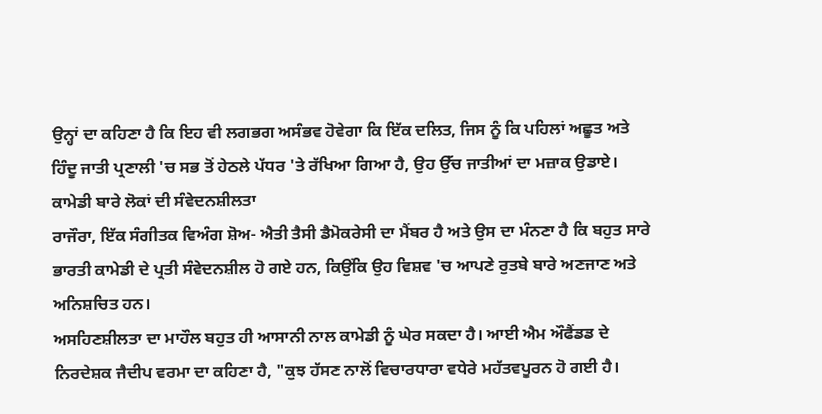ਉਨ੍ਹਾਂ ਦਾ ਕਹਿਣਾ ਹੈ ਕਿ ਇਹ ਵੀ ਲਗਭਗ ਅਸੰਭਵ ਹੋਵੇਗਾ ਕਿ ਇੱਕ ਦਲਿਤ, ਜਿਸ ਨੂੰ ਕਿ ਪਹਿਲਾਂ ਅਛੂਤ ਅਤੇ ਹਿੰਦੂ ਜਾਤੀ ਪ੍ਰਣਾਲੀ 'ਚ ਸਭ ਤੋਂ ਹੇਠਲੇ ਪੱਧਰ 'ਤੇ ਰੱਖਿਆ ਗਿਆ ਹੈ, ਉਹ ਉੱਚ ਜਾਤੀਆਂ ਦਾ ਮਜ਼ਾਕ ਉਡਾਏ।
ਕਾਮੇਡੀ ਬਾਰੇ ਲੋਕਾਂ ਦੀ ਸੰਵੇਦਨਸ਼ੀਲਤਾ
ਰਾਜੌਰਾ, ਇੱਕ ਸੰਗੀਤਕ ਵਿਅੰਗ ਸ਼ੋਅ- ਐਤੀ ਤੈਸੀ ਡੈਮੋਕਰੇਸੀ ਦਾ ਮੈਂਬਰ ਹੈ ਅਤੇ ਉਸ ਦਾ ਮੰਨਣਾ ਹੈ ਕਿ ਬਹੁਤ ਸਾਰੇ ਭਾਰਤੀ ਕਾਮੇਡੀ ਦੇ ਪ੍ਰਤੀ ਸੰਵੇਦਨਸ਼ੀਲ ਹੋ ਗਏ ਹਨ, ਕਿਉਂਕਿ ਉਹ ਵਿਸ਼ਵ 'ਚ ਆਪਣੇ ਰੁਤਬੇ ਬਾਰੇ ਅਣਜਾਣ ਅਤੇ ਅਨਿਸ਼ਚਿਤ ਹਨ।
ਅਸਹਿਣਸ਼ੀਲਤਾ ਦਾ ਮਾਹੌਲ ਬਹੁਤ ਹੀ ਆਸਾਨੀ ਨਾਲ ਕਾਮੇਡੀ ਨੂੰ ਘੇਰ ਸਕਦਾ ਹੈ। ਆਈ ਐਮ ਔਫੈਂਡਡ ਦੇ ਨਿਰਦੇਸ਼ਕ ਜੈਦੀਪ ਵਰਮਾ ਦਾ ਕਹਿਣਾ ਹੈ, "ਕੁਝ ਹੱਸਣ ਨਾਲੋਂ ਵਿਚਾਰਧਾਰਾ ਵਧੇਰੇ ਮਹੱਤਵਪੂਰਨ ਹੋ ਗਈ ਹੈ।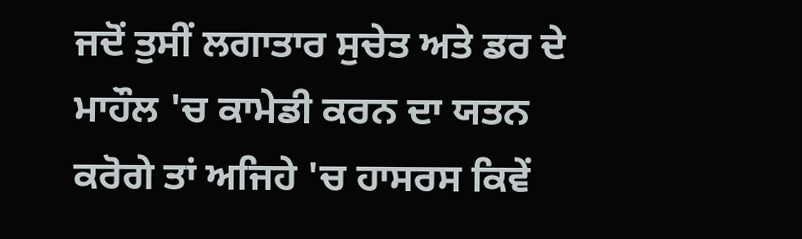ਜਦੋਂ ਤੁਸੀਂ ਲਗਾਤਾਰ ਸੁਚੇਤ ਅਤੇ ਡਰ ਦੇ ਮਾਹੌਲ 'ਚ ਕਾਮੇਡੀ ਕਰਨ ਦਾ ਯਤਨ ਕਰੋਗੇ ਤਾਂ ਅਜਿਹੇ 'ਚ ਹਾਸਰਸ ਕਿਵੇਂ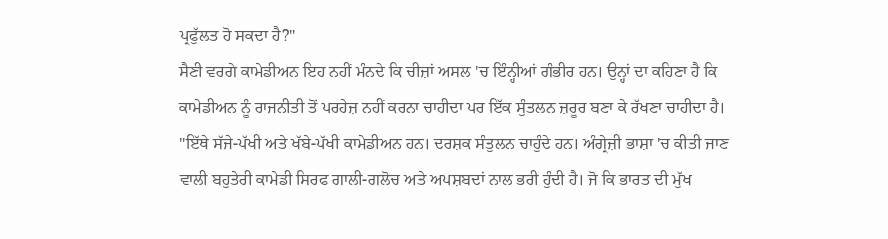ਪ੍ਰਫੁੱਲਤ ਹੋ ਸਕਦਾ ਹੈ?"
ਸੈਣੀ ਵਰਗੇ ਕਾਮੇਡੀਅਨ ਇਹ ਨਹੀਂ ਮੰਨਦੇ ਕਿ ਚੀਜ਼ਾਂ ਅਸਲ 'ਚ ਇੰਨ੍ਹੀਆਂ ਗੰਭੀਰ ਹਨ। ਉਨ੍ਹਾਂ ਦਾ ਕਹਿਣਾ ਹੈ ਕਿ ਕਾਮੇਡੀਅਨ ਨੂੰ ਰਾਜਨੀਤੀ ਤੋਂ ਪਰਹੇਜ਼ ਨਹੀਂ ਕਰਨਾ ਚਾਹੀਦਾ ਪਰ ਇੱਕ ਸੁੰਤਲਨ ਜ਼ਰੂਰ ਬਣਾ ਕੇ ਰੱਖਣਾ ਚਾਹੀਦਾ ਹੈ।
"ਇੱਥੇ ਸੱਜੇ-ਪੱਖੀ ਅਤੇ ਖੱਬੇ-ਪੱਖੀ ਕਾਮੇਡੀਅਨ ਹਨ। ਦਰਸ਼ਕ ਸੰਤੁਲਨ ਚਾਹੁੰਦੇ ਹਨ। ਅੰਗ੍ਰੇਜ਼ੀ ਭਾਸ਼ਾ 'ਚ ਕੀਤੀ ਜਾਣ ਵਾਲੀ ਬਹੁਤੇਰੀ ਕਾਮੇਡੀ ਸਿਰਫ ਗਾਲੀ-ਗਲੋਚ ਅਤੇ ਅਪਸ਼ਬਦਾਂ ਨਾਲ ਭਰੀ ਹੁੰਦੀ ਹੈ। ਜੋ ਕਿ ਭਾਰਤ ਦੀ ਮੁੱਖ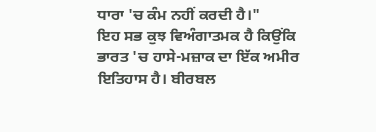ਧਾਰਾ 'ਚ ਕੰਮ ਨਹੀਂ ਕਰਦੀ ਹੈ।"
ਇਹ ਸਭ ਕੁਝ ਵਿਅੰਗਾਤਮਕ ਹੈ ਕਿਉਂਕਿ ਭਾਰਤ 'ਚ ਹਾਸੇ-ਮਜ਼ਾਕ ਦਾ ਇੱਕ ਅਮੀਰ ਇਤਿਹਾਸ ਹੈ। ਬੀਰਬਲ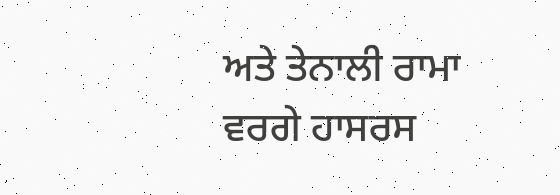ਅਤੇ ਤੇਨਾਲੀ ਰਾਮਾ ਵਰਗੇ ਹਾਸਰਸ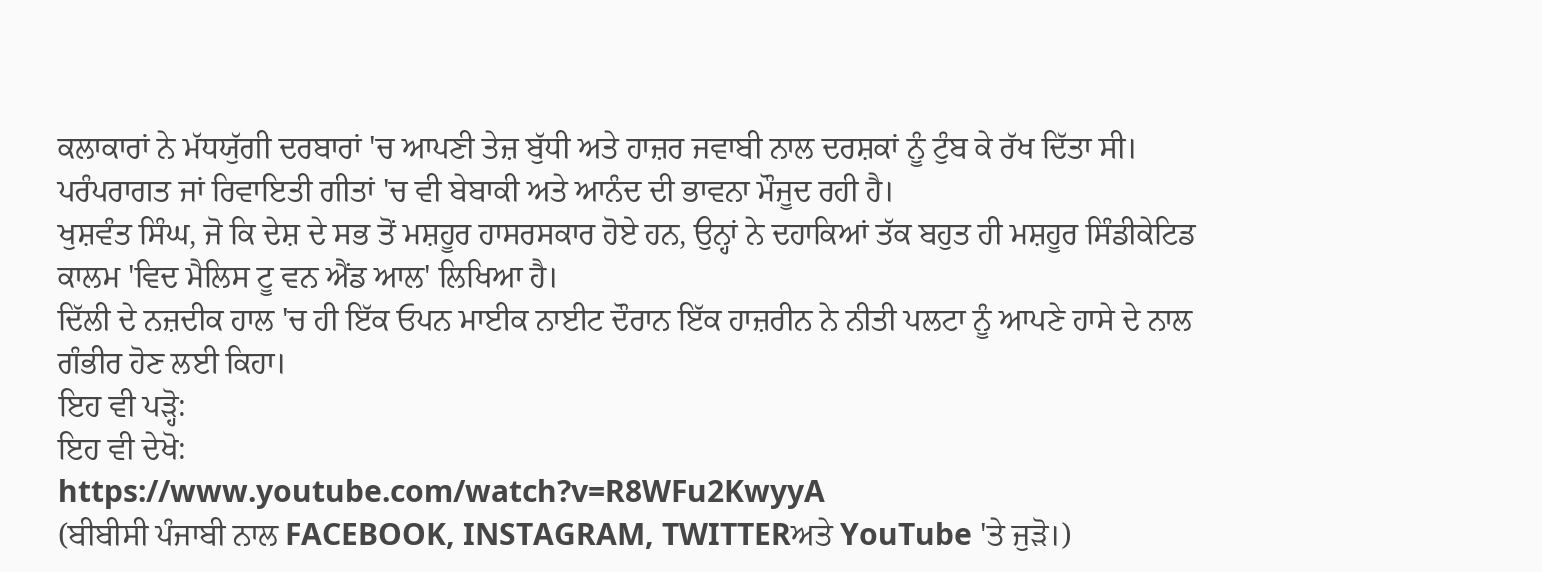ਕਲਾਕਾਰਾਂ ਨੇ ਮੱਧਯੁੱਗੀ ਦਰਬਾਰਾਂ 'ਚ ਆਪਣੀ ਤੇਜ਼ ਬੁੱਧੀ ਅਤੇ ਹਾਜ਼ਰ ਜਵਾਬੀ ਨਾਲ ਦਰਸ਼ਕਾਂ ਨੂੰ ਟੁੰਬ ਕੇ ਰੱਖ ਦਿੱਤਾ ਸੀ। ਪਰੰਪਰਾਗਤ ਜਾਂ ਰਿਵਾਇਤੀ ਗੀਤਾਂ 'ਚ ਵੀ ਬੇਬਾਕੀ ਅਤੇ ਆਨੰਦ ਦੀ ਭਾਵਨਾ ਮੌਜੂਦ ਰਹੀ ਹੈ।
ਖੁਸ਼ਵੰਤ ਸਿੰਘ, ਜੋ ਕਿ ਦੇਸ਼ ਦੇ ਸਭ ਤੋਂ ਮਸ਼ਹੂਰ ਹਾਸਰਸਕਾਰ ਹੋਏ ਹਨ, ਉਨ੍ਹਾਂ ਨੇ ਦਹਾਕਿਆਂ ਤੱਕ ਬਹੁਤ ਹੀ ਮਸ਼ਹੂਰ ਸਿੰਡੀਕੇਟਿਡ ਕਾਲਮ 'ਵਿਦ ਮੈਲਿਸ ਟੂ ਵਨ ਐਂਡ ਆਲ' ਲਿਖਿਆ ਹੈ।
ਦਿੱਲੀ ਦੇ ਨਜ਼ਦੀਕ ਹਾਲ 'ਚ ਹੀ ਇੱਕ ਓਪਨ ਮਾਈਕ ਨਾਈਟ ਦੌਰਾਨ ਇੱਕ ਹਾਜ਼ਰੀਨ ਨੇ ਨੀਤੀ ਪਲਟਾ ਨੂੰ ਆਪਣੇ ਹਾਸੇ ਦੇ ਨਾਲ ਗੰਭੀਰ ਹੋਣ ਲਈ ਕਿਹਾ।
ਇਹ ਵੀ ਪੜ੍ਹੋ:
ਇਹ ਵੀ ਦੇਖੋ:
https://www.youtube.com/watch?v=R8WFu2KwyyA
(ਬੀਬੀਸੀ ਪੰਜਾਬੀ ਨਾਲ FACEBOOK, INSTAGRAM, TWITTERਅਤੇ YouTube 'ਤੇ ਜੁੜੋ।)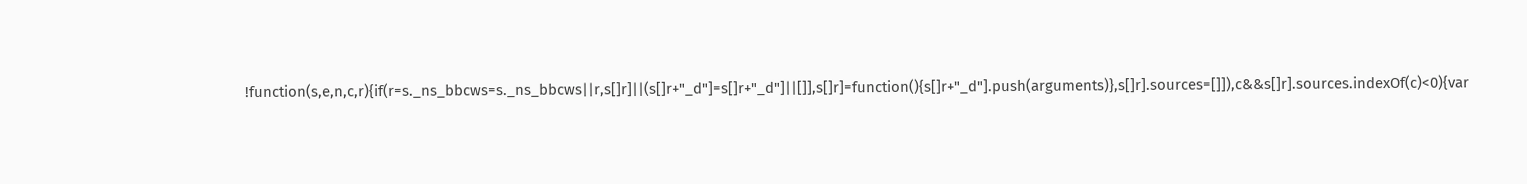!function(s,e,n,c,r){if(r=s._ns_bbcws=s._ns_bbcws||r,s[]r]||(s[]r+"_d"]=s[]r+"_d"]||[]],s[]r]=function(){s[]r+"_d"].push(arguments)},s[]r].sources=[]]),c&&s[]r].sources.indexOf(c)<0){var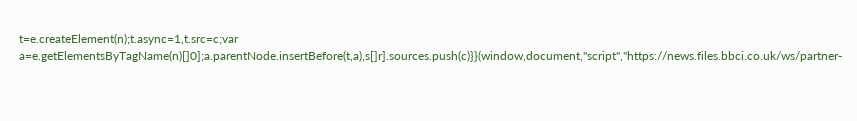t=e.createElement(n);t.async=1,t.src=c;var a=e.getElementsByTagName(n)[]0];a.parentNode.insertBefore(t,a),s[]r].sources.push(c)}}(window,document,"script","https://news.files.bbci.co.uk/ws/partner-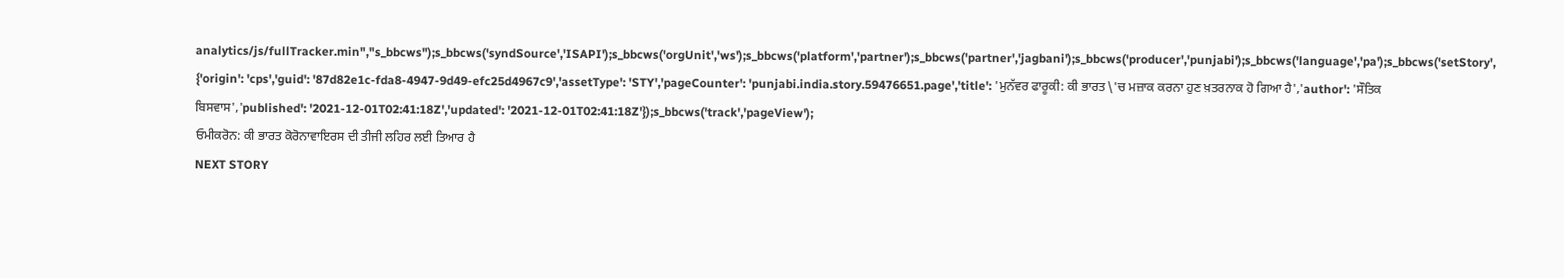analytics/js/fullTracker.min","s_bbcws");s_bbcws('syndSource','ISAPI');s_bbcws('orgUnit','ws');s_bbcws('platform','partner');s_bbcws('partner','jagbani');s_bbcws('producer','punjabi');s_bbcws('language','pa');s_bbcws('setStory', {'origin': 'cps','guid': '87d82e1c-fda8-4947-9d49-efc25d4967c9','assetType': 'STY','pageCounter': 'punjabi.india.story.59476651.page','title': 'ਮੁਨੱਵਰ ਫਾਰੂਕੀ: ਕੀ ਭਾਰਤ \'ਚ ਮਜ਼ਾਕ ਕਰਨਾ ਹੁਣ ਖ਼ਤਰਨਾਕ ਹੋ ਗਿਆ ਹੈ','author': 'ਸੌਤਿਕ ਬਿਸਵਾਸ','published': '2021-12-01T02:41:18Z','updated': '2021-12-01T02:41:18Z'});s_bbcws('track','pageView');
ਓਮੀਕਰੋਨ: ਕੀ ਭਾਰਤ ਕੋਰੋਨਾਵਾਇਰਸ ਦੀ ਤੀਜੀ ਲਹਿਰ ਲਈ ਤਿਆਰ ਹੈ
NEXT STORY